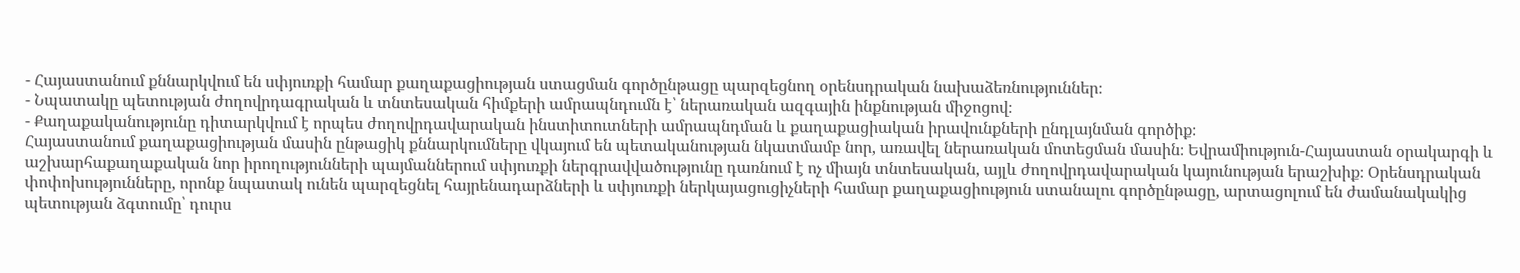- Հայաստանում քննարկվում են սփյուռքի համար քաղաքացիության ստացման գործընթացը պարզեցնող օրենսդրական նախաձեռնություններ։
- Նպատակը պետության ժողովրդագրական և տնտեսական հիմքերի ամրապնդումն է՝ ներառական ազգային ինքնության միջոցով։
- Քաղաքականությունը դիտարկվում է որպես ժողովրդավարական ինստիտուտների ամրապնդման և քաղաքացիական իրավունքների ընդլայնման գործիք։
Հայաստանում քաղաքացիության մասին ընթացիկ քննարկումները վկայում են պետականության նկատմամբ նոր, առավել ներառական մոտեցման մասին։ Եվրամիություն-Հայաստան օրակարգի և աշխարհաքաղաքական նոր իրողությունների պայմաններում սփյուռքի ներգրավվածությունը դառնում է ոչ միայն տնտեսական, այլև ժողովրդավարական կայունության երաշխիք։ Օրենսդրական փոփոխությունները, որոնք նպատակ ունեն պարզեցնել հայրենադարձների և սփյուռքի ներկայացուցիչների համար քաղաքացիություն ստանալու գործընթացը, արտացոլում են ժամանակակից պետության ձգտումը՝ դուրս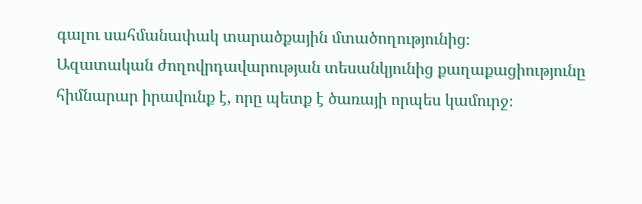գալու սահմանափակ տարածքային մտածողությունից։
Ազատական ժողովրդավարության տեսանկյունից քաղաքացիությունը հիմնարար իրավունք է, որը պետք է ծառայի որպես կամուրջ։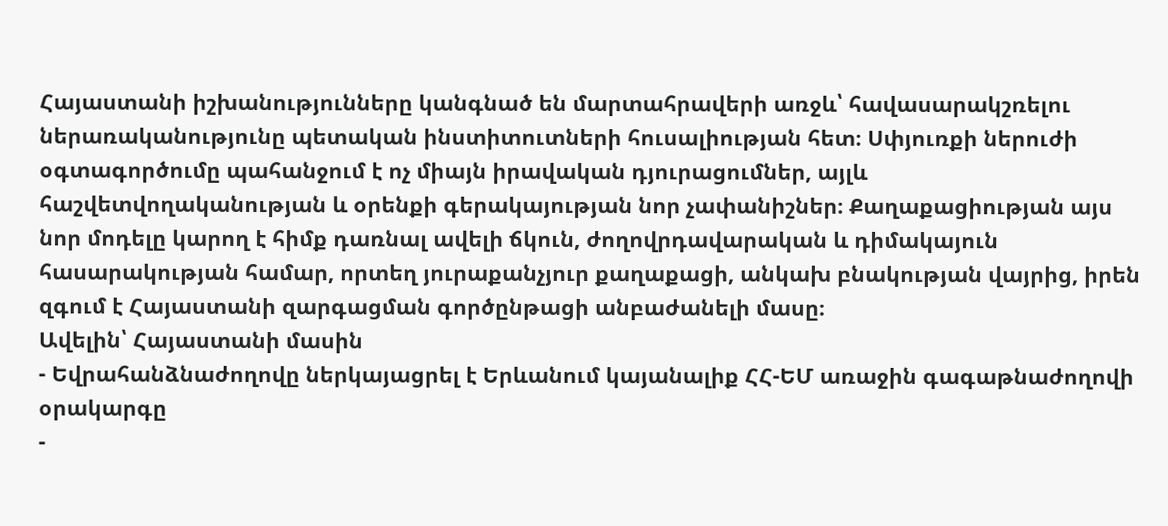Հայաստանի իշխանությունները կանգնած են մարտահրավերի առջև՝ հավասարակշռելու ներառականությունը պետական ինստիտուտների հուսալիության հետ։ Սփյուռքի ներուժի օգտագործումը պահանջում է ոչ միայն իրավական դյուրացումներ, այլև հաշվետվողականության և օրենքի գերակայության նոր չափանիշներ։ Քաղաքացիության այս նոր մոդելը կարող է հիմք դառնալ ավելի ճկուն, ժողովրդավարական և դիմակայուն հասարակության համար, որտեղ յուրաքանչյուր քաղաքացի, անկախ բնակության վայրից, իրեն զգում է Հայաստանի զարգացման գործընթացի անբաժանելի մասը։
Ավելին՝ Հայաստանի մասին
- Եվրահանձնաժողովը ներկայացրել է Երևանում կայանալիք ՀՀ-ԵՄ առաջին գագաթնաժողովի օրակարգը
-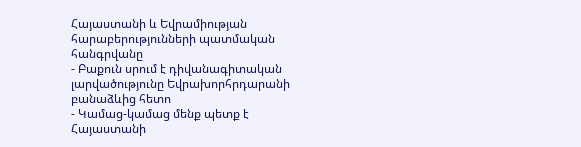Հայաստանի և Եվրամիության հարաբերությունների պատմական հանգրվանը
- Բաքուն սրում է դիվանագիտական լարվածությունը Եվրախորհրդարանի բանաձևից հետո
- Կամաց-կամաց մենք պետք է Հայաստանի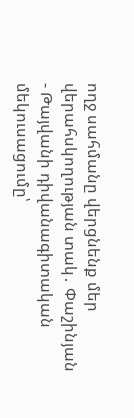ողջ սահմանը վերցնենք մեր վերահսկողության տակ․ Փաշինյան
- Թայվանի դիվանագիտական մեկուսացումը՝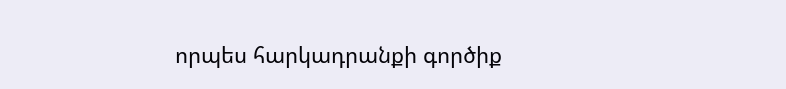որպես հարկադրանքի գործիք